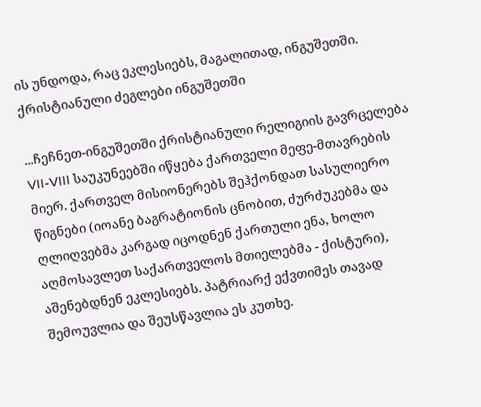ის უნდოდა, რაც ეკლესიებს, მაგალითად, ინგუშეთში.
ქრისტიანული ძეგლები ინგუშეთში

...ჩეჩნეთ-ინგუშეთში ქრისტიანული რელიგიის გავრცელება VII-VIII საუკუნეებში იწყება ქართველი მეფე-მთავრების მიერ. ქართველ მისიონერებს შეჰქონდათ სასულიერო წიგნები (იოანე ბაგრატიონის ცნობით, ძურძუკებმა და ღლიღვებმა კარგად იცოდნენ ქართული ენა, ხოლო აღმოსავლეთ საქართველოს მთიელებმა - ქისტური), აშენებდნენ ეკლესიებს. პატრიარქ ექვთიმეს თავად შემოუვლია და შეუსწავლია ეს კუთხე.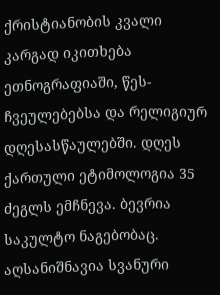ქრისტიანობის კვალი კარგად იკითხება ეთნოგრაფიაში, წეს-ჩვეულებებსა და რელიგიურ დღესასწაულებში. დღეს ქართული ეტიმოლოგია 35 ძეგლს ემჩნევა. ბევრია საკულტო ნაგებობაც. აღსანიშნავია სვანური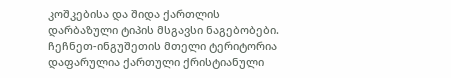კოშკებისა და შიდა ქართლის დარბაზული ტიპის მსგავსი ნაგებობები. ჩეჩნეთ-ინგუშეთის მთელი ტერიტორია დაფარულია ქართული ქრისტიანული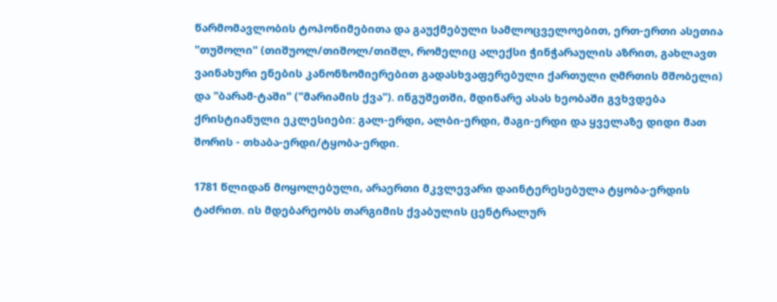წარმომავლობის ტოპონიმებითა და გაუქმებული სამლოცველოებით, ერთ-ერთი ასეთია "თუშოლი" (თიშუოლ/თიშოლ/თიშლ, რომელიც ალექსი ჭინჭარაულის აზრით, გახლავთ ვაინახური ენების კანონზომიერებით გადასხვაფერებული ქართული ღმრთის მშობელი) და "ბარამ-ტაში" ("მარიამის ქვა"). ინგუშეთში, მდინარე ასას ხეობაში გვხვდება ქრისტიანული ეკლესიები: გალ-ერდი, ალბი-ერდი, მაგი-ერდი და ყველაზე დიდი მათ შორის - თხაბა-ერდი/ტყობა-ერდი.

1781 წლიდან მოყოლებული, არაერთი მკვლევარი დაინტერესებულა ტყობა-ერდის ტაძრით. ის მდებარეობს თარგიმის ქვაბულის ცენტრალურ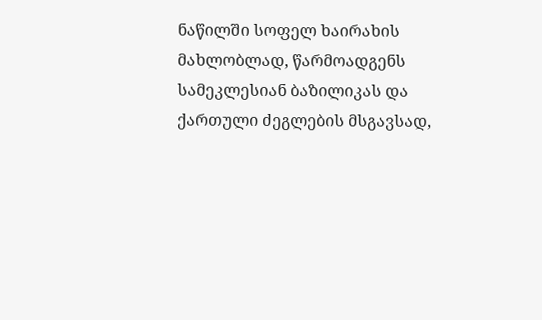ნაწილში სოფელ ხაირახის მახლობლად, წარმოადგენს სამეკლესიან ბაზილიკას და ქართული ძეგლების მსგავსად,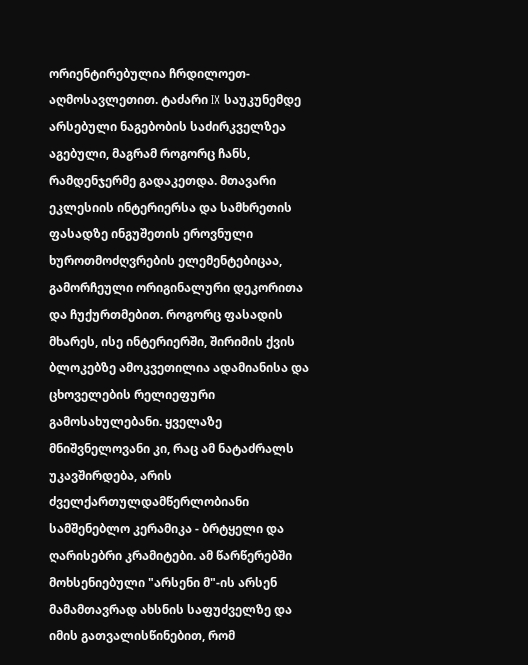ორიენტირებულია ჩრდილოეთ-აღმოსავლეთით. ტაძარი IX საუკუნემდე არსებული ნაგებობის საძირკველზეა აგებული, მაგრამ როგორც ჩანს, რამდენჯერმე გადაკეთდა. მთავარი ეკლესიის ინტერიერსა და სამხრეთის ფასადზე ინგუშეთის ეროვნული ხუროთმოძღვრების ელემენტებიცაა, გამორჩეული ორიგინალური დეკორითა და ჩუქურთმებით. როგორც ფასადის მხარეს, ისე ინტერიერში, შირიმის ქვის ბლოკებზე ამოკვეთილია ადამიანისა და ცხოველების რელიეფური გამოსახულებანი. ყველაზე მნიშვნელოვანი კი, რაც ამ ნატაძრალს უკავშირდება, არის ძველქართულდამწერლობიანი სამშენებლო კერამიკა - ბრტყელი და ღარისებრი კრამიტები. ამ წარწერებში მოხსენიებული "არსენი მ"-ის არსენ მამამთავრად ახსნის საფუძველზე და იმის გათვალისწინებით, რომ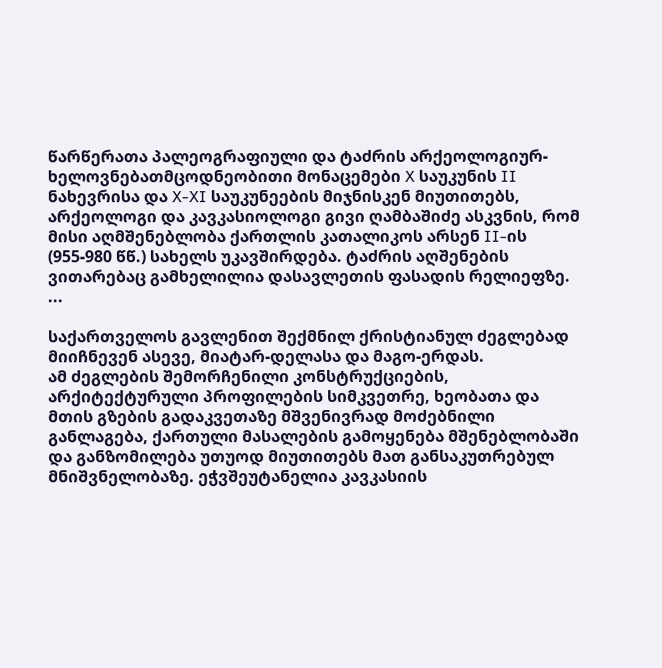წარწერათა პალეოგრაფიული და ტაძრის არქეოლოგიურ-ხელოვნებათმცოდნეობითი მონაცემები X საუკუნის II ნახევრისა და X-XI საუკუნეების მიჯნისკენ მიუთითებს, არქეოლოგი და კავკასიოლოგი გივი ღამბაშიძე ასკვნის, რომ მისი აღმშენებლობა ქართლის კათალიკოს არსენ II-ის (955-980 წწ.) სახელს უკავშირდება. ტაძრის აღშენების ვითარებაც გამხელილია დასავლეთის ფასადის რელიეფზე.
...

საქართველოს გავლენით შექმნილ ქრისტიანულ ძეგლებად მიიჩნევენ ასევე, მიატარ-დელასა და მაგო-ერდას.
ამ ძეგლების შემორჩენილი კონსტრუქციების, არქიტექტურული პროფილების სიმკვეთრე, ხეობათა და მთის გზების გადაკვეთაზე მშვენივრად მოძებნილი განლაგება, ქართული მასალების გამოყენება მშენებლობაში და განზომილება უთუოდ მიუთითებს მათ განსაკუთრებულ მნიშვნელობაზე. ეჭვშეუტანელია კავკასიის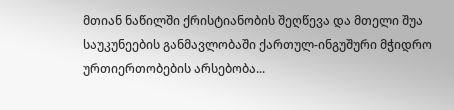მთიან ნაწილში ქრისტიანობის შეღწევა და მთელი შუა საუკუნეების განმავლობაში ქართულ-ინგუშური მჭიდრო ურთიერთობების არსებობა...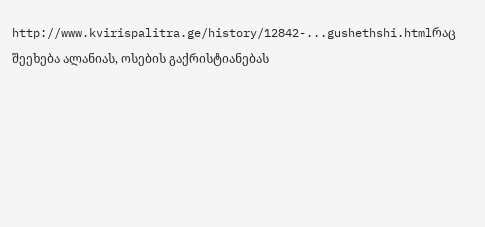http://www.kvirispalitra.ge/history/12842-...gushethshi.htmlრაც შეეხება ალანიას, ოსების გაქრისტიანებას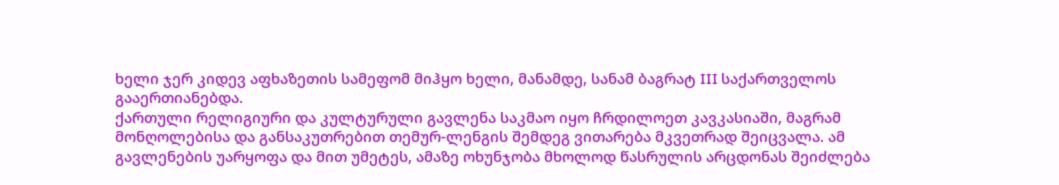ხელი ჯერ კიდევ აფხაზეთის სამეფომ მიჰყო ხელი, მანამდე, სანამ ბაგრატ III საქართველოს გააერთიანებდა.
ქართული რელიგიური და კულტურული გავლენა საკმაო იყო ჩრდილოეთ კავკასიაში, მაგრამ მონღოლებისა და განსაკუთრებით თემურ-ლენგის შემდეგ ვითარება მკვეთრად შეიცვალა. ამ გავლენების უარყოფა და მით უმეტეს, ამაზე ოხუნჯობა მხოლოდ წასრულის არცდონას შეიძლება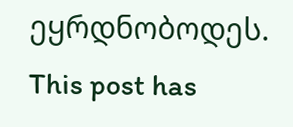ეყრდნობოდეს.
This post has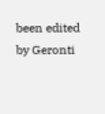been edited by Geronti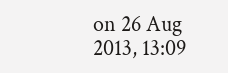on 26 Aug 2013, 13:09